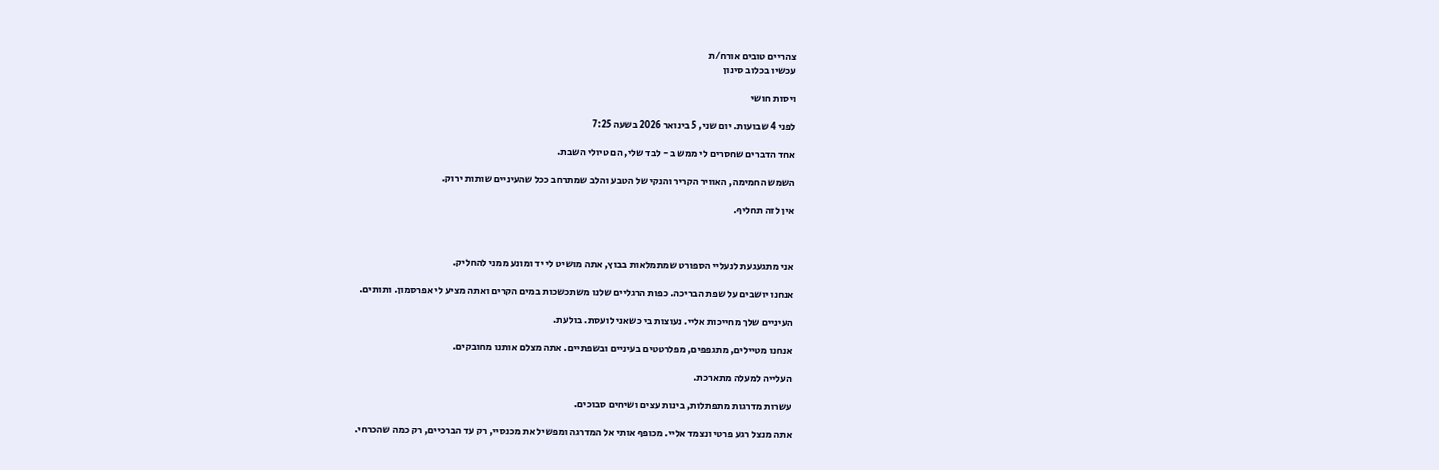צהריים טובים אורח/ת
עכשיו בכלוב סינון

ויסות חושי

לפני 4 שבועות. יום שני, 5 בינואר 2026 בשעה 7:25

אחד הדברים שחסרים לי ממש ב - לבד שלי, הם טיולי השבת.

השמש החמימה, האוויר הקריר והנקי של הטבע והלב שמתרחב ככל שהעיניים שותות ירוק.

אין לזה תחליף.



אני מתגעגעת לנעליי הספורט שמתמלאות בבוץ, אתה מושיט לי יד ומונע ממני להחליק.

אנחנו יושבים על שפת הבריכה. כפות הרגליים שלנו משתכשכות במים הקרים ואתה מציע לי אפרסמון. ותותים.

העיניים שלך מחייכות אליי. נעוצות בי כשאני לועסת. בולעת.

אנחנו מטיילים, מתגפפים, מפלרטטים בעיניים ובשפתיים. אתה מצלם אותנו מחובקים.

העלייה למעלה מתארכת.

עשרות מדרגות מתפתלות, בינות עצים ושיחים סבוכים.

אתה מנצל רגע פרטי ונצמד אליי. מכופף אותי אל המדרגה ומפשיל את מכנסיי, רק עד הברכיים, רק כמה שהכרחי.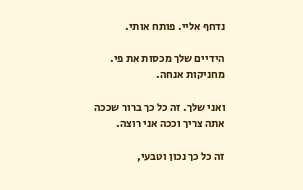נדחף אליי. פותח אותי.

הידיים שלך מכסות את פי. מחניקות אנחה.

ואני שלך. זה כל כך ברור שככה אתה צריך וככה אני רוצה.

זה כל כך נכון וטבעי,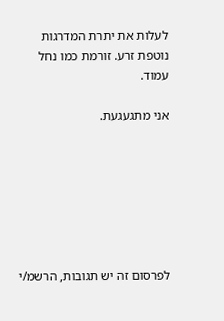לעלות את יתרת המדרגות נוטפת זרע. זורמת כמו נחל עמוד.

אני מתגעגעת.







לפרסום זה יש תגובות, הרשמ/י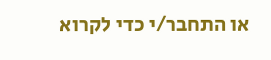או התחבר/י כדי לקרוא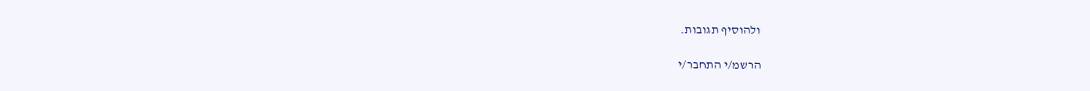ולהוסיף תגובות.

הרשמ/י התחבר/י